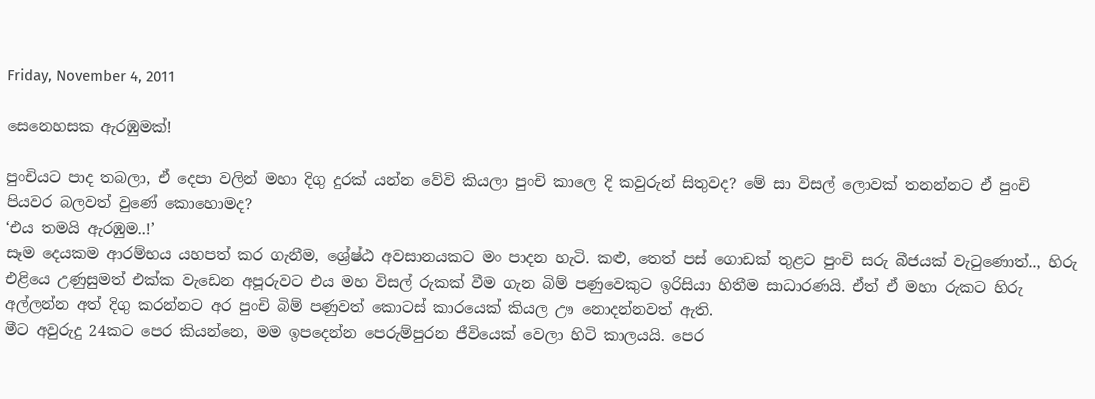Friday, November 4, 2011

සෙනෙහසක ඇරඹුමක්!

පුං‍චියට පාද තබලා, ඒ දෙපා වලින් මහා දිගු දුරක් යන්න වේවි කියලා පුංචි කාලෙ දි කවුරුන් සිතුවද? මේ සා විසල් ලොවක් තනන්නට ඒ පුංචි පියවර බලවත් වුණේ කොහොමද?
‘එය තමයි ඇරඹුම..!’
සෑම දෙයකම ආරම්භය යහපත් කර ගැනීම, ශ්‍රේෂ්ඨ අවසානයකට මං පාදන හැටි. කළු, තෙත් පස් ගොඩක් තුළට පුංචි සරු බීජයක් වැටුණොත්.., හිරු එළියෙ උණුසුමත් එක්ක වැඩෙන අපූරුවට එය මහ විසල් රුකක් වීම ගැන බිම් පණුවෙකුට ඉරිසියා හිතීම සාධාරණයි. ඒත් ඒ මහා රුකට හිරු අල්ලන්න අත් දිගු කරන්නට අර පුංචි බිම් පණුවත් කොටස් කාරයෙක් කියල ඌ නොදන්නවත් ඇති.
මීට අවුරුදු 24කට පෙර කියන්නෙ, මම ඉපදෙන්න පෙරුම්පුරන ජීවියෙක් වෙලා හිටි කාලයයි. පෙර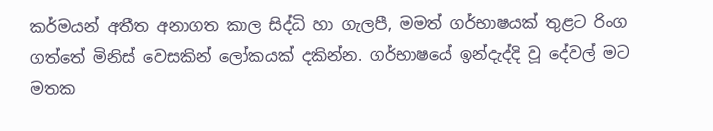කර්මයන් අතීත අනාගත කාල සිද්ධි හා ගැලපී, මමත් ගර්භාෂයක් තුළට රිංග ගත්තේ මිනිස් වෙසකින් ලෝකයක් දකින්න. ගර්භාෂයේ ඉන්දැද්දි වූ දේවල් මට මතක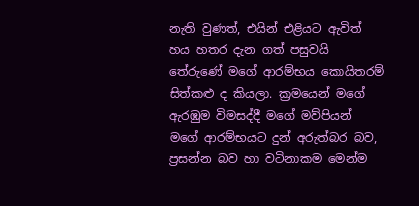නැති වුණත්, එයින් එළියට ඇවිත් හය හතර දැන ගත් පසුවයි තේරුණේ මගේ ආරම්භය කොයිතරම් සිත්කළු ද කියලා. ක්‍රමයෙන් මගේ ඇරඹුම විමසද්දී මගේ මව්පියන් මගේ ආරම්භයට දුන් අරුත්බර බව, ප්‍රසන්න බව හා වටිනාකම මෙන්ම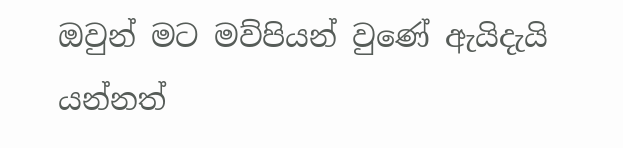ඔවුන් මට මව්පියන් වුණේ ඇයිදැයි යන්නත්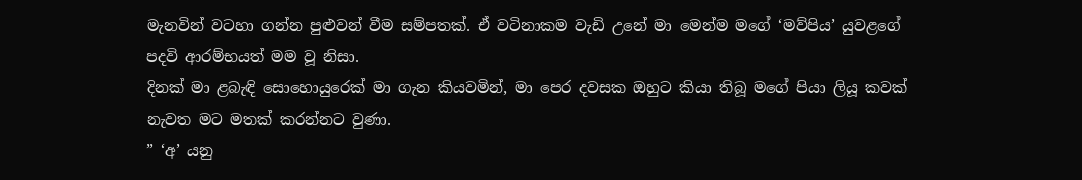මැනවින් වටහා ගන්න පුළුවන් වීම සම්පතක්. ඒ වටිනාකම වැඩි උනේ මා මෙන්ම මගේ ‘මව්පිය’ යුවළගේ පදවි ආරම්භයත් මම වූ නිසා.
දිනක් මා ළබැඳි සොහොයුරෙක් මා ගැන කියවමින්, මා පෙර දවසක ඔහුට කියා තිබූ මගේ පියා ලියූ කවක් නැවත මට මතක් කරන්නට වුණා.
” ‘අ’ යනු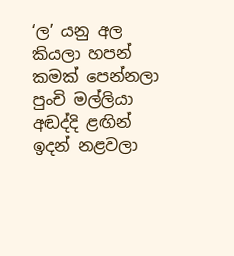‘ල’ යනු අල කියලා හපන් කමක් පෙන්නලා
පුංචි මල්ලියා අඬද්දි ළඟින් ඉදන් නළවලා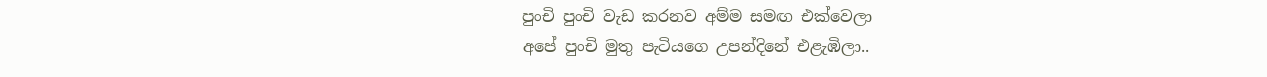පුංචි පුංචි වැඩ කරනව අම්ම සමඟ එක්වෙලා
අපේ පුංචි මුතු පැටියගෙ උපන්දිනේ එළැඹිලා..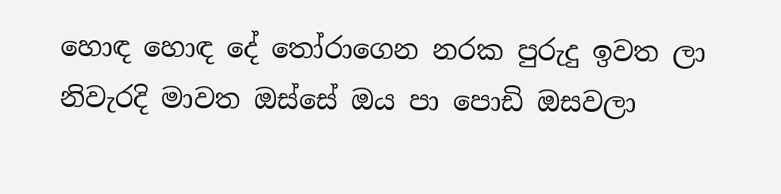හොඳ හොඳ දේ තෝරාගෙන නරක පුරුදු ඉවත ලා
නිවැරදි මාවත ඔස්සේ ඔය පා පොඩි ඔසවලා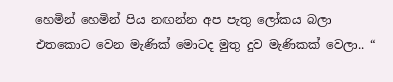හෙමින් හෙමින් පිය නඟන්න අප පැතු ලෝකය බලා
එතකොට වෙන මැණික් මොටද මුතු දුව මැණිකක් වෙලා.. “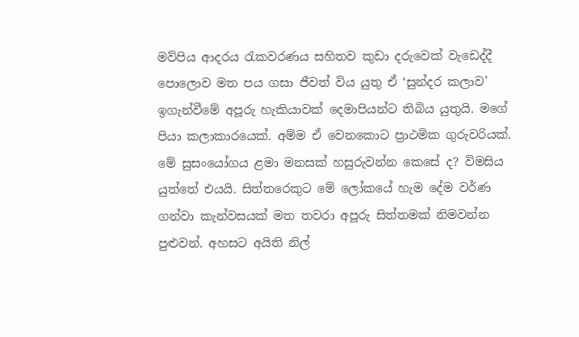මව්පිය ආදරය රැකවරණය සහිතව කුඩා දරුවෙක් වැඩෙද්දී පොලොව මත පය ගසා ජීවත් විය යුතු ඒ ‘සුන්දර කලාව’ ඉගැන්වීමේ අපූරු හැකියාවක් දෙමාපියන්ට තිබිය යුතුයි. මගේ පියා කලාකාරයෙක්. අම්ම ඒ වෙනකොට ප්‍රාථමික ගුරුවරියක්. මේ සුසංයෝගය ළමා මනසක් හසුරුවන්න කෙසේ ද? විමසිය යුත්තේ එයයි. සිත්තරෙකුට මේ ලෝකයේ හැම දේම වර්ණ ගන්වා කැන්වසයක් මත තවරා අපූරු සිත්තමක් නිමවන්න පුළුවන්. අහසට අයිති නිල්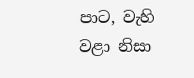පාට, වැහි වළා නිසා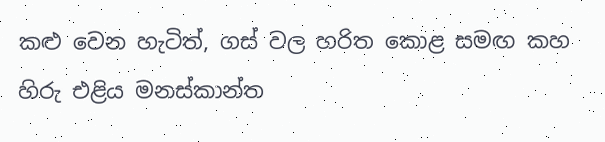කළු වෙන හැටිත්, ගස් වල හරිත කොළ සමඟ කහ හිරු එළිය මනස්කාන්ත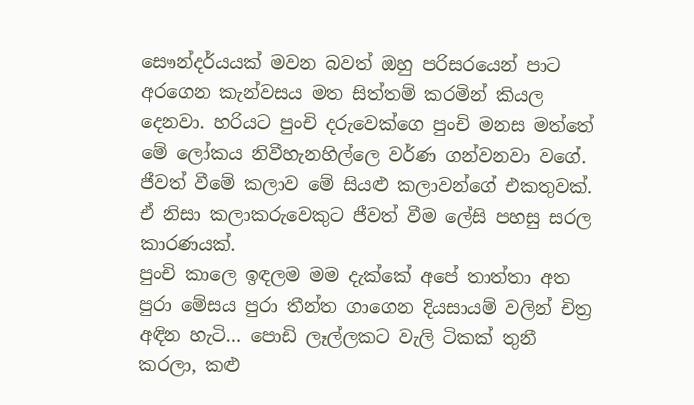සෞන්දර්යයක් මවන බවත් ඔහු පරිසරයෙන් පාට අරගෙන කැන්වසය මත සිත්තම් කරමින් කියල දෙනවා. හරියට පුංචි දරුවෙක්ගෙ පුංචි මනස මත්තේ මේ ලෝකය නිවීහැනහිල්ලෙ වර්ණ ගන්වනවා වගේ. ජීවත් වීමේ කලාව මේ සියළු කලාවන්ගේ එකතුවක්. ඒ නිසා කලාකරුවෙකුට ජීවත් වීම ලේසි පහසු සරල කාරණයක්.
පුංචි කාලෙ ඉඳලම මම දැක්කේ අපේ තාත්තා අත පුරා මේසය පුරා තීන්ත ගාගෙන දියසායම් වලින් චිත්‍ර අඳින හැටි… පොඩි ලෑල්ලකට වැලි ටිකක් තුනී කරලා, කළු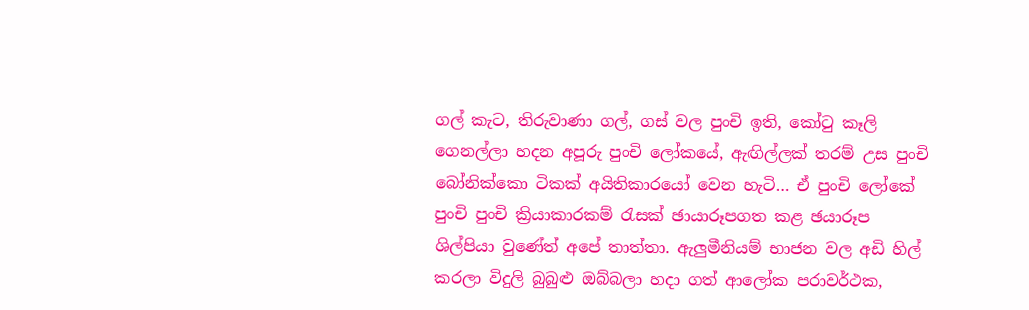ගල් කැට, තිරුවාණා ගල්, ගස් වල පුංචි ඉති, කෝටු කෑලි ගෙනල්ලා හදන අපූරු පුංචි ලෝකයේ, ඇඟිල්ලක් තරම් උස පුංචි බෝනික්කො ටිකක් අයිතිකාරයෝ වෙන හැටි… ඒ පුංචි ලෝකේ පුංචි පුංචි ක්‍රියාකාරකම් රැසක් ඡායාරූපගත කළ ඡයාරූප ශිල්පියා වුණේත් අපේ තාත්තා. ඇලුමීනියම් භාජන වල අඩි හිල් කරලා විදුලි බුබුළු ඔබ්බලා හදා ගත් ආලෝක පරාවර්ථක,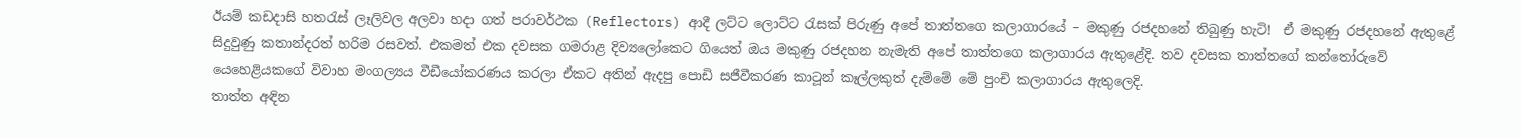ඊයම් කඩදාසි හතරැස් ලෑලිවල අලවා හදා ගත් පරාවර්ථක (Reflectors) ආදී ලට්ට ලොට්ට රැසක් පිරුණු අපේ තාත්තගෙ කලාගාරයේ – මකුණු රජදහනේ තිබුණු හැටි!  ඒ මකුණු රජදහනේ ඇතුළේ සිදුවුණු කතාන්දරත් හරිම රසවත්. එකමත් එක දවසක ගමරාළ දිව්‍යලෝකෙට ගියෙත් ඔය මකුණු රජදහන නැමැති අපේ තාත්තගෙ කලාගාරය ඇතුළේදි. තව දවසක තාත්තගේ කන්තෝරුවේ යෙහෙළියකගේ විවාහ මංගල්‍යය වීඩීයෝකරණය කරලා ඒකට අතින් ඇදපු පොඩි සජීවීකරණ කාටූන් කෑල්ලකුත් දැම්මේ මේ පුංචි කලාගාරය ඇතුලෙදි.
තාත්ත අඳින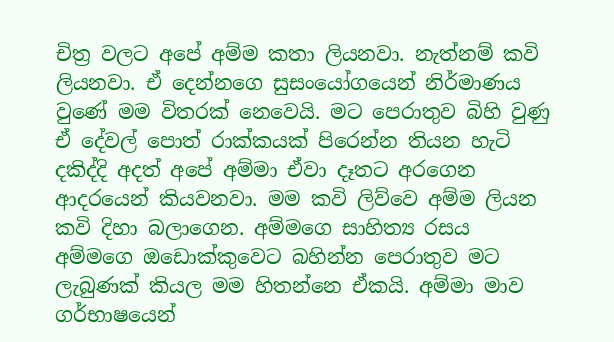චිත්‍ර වලට අපේ අම්ම කතා ලියනවා. නැත්නම් කවි ලියනවා. ඒ දෙන්නගෙ සුසංයෝගයෙන් නිර්මාණය වුණේ මම විතරක් නෙවෙයි. මට පෙරාතුව බිහි වුණු ඒ දේවල් පොත් රාක්කයක් පිරෙන්න තියන හැටි දකිද්දි අදත් අපේ අම්මා ඒවා දෑතට අරගෙන ආදරයෙන් කියවනවා. මම කවි ලිව්වෙ අම්ම ලියන කවි දිහා බලාගෙන. අම්මගෙ සාහිත්‍ය රසය අම්මගෙ ඔඩොක්කුවෙට බහින්න පෙරාතුව මට ලැබුණක් කියල මම හිතන්නෙ ඒකයි. අම්මා මාව ගර්භාෂයෙන්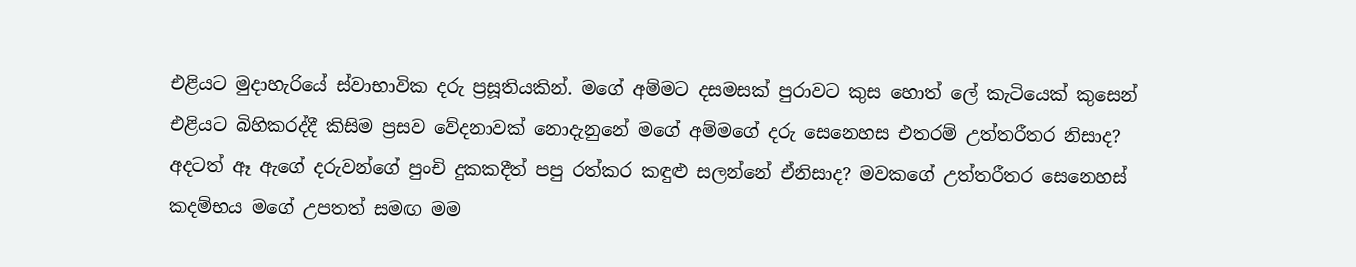එළියට මුදාහැරියේ ස්වාභාවික දරු ප්‍රසූතියකින්. මගේ අම්මට දසමසක් පුරාවට කුස හොත් ලේ කැටියෙක් කුසෙන් එළියට බිහිකරද්දී කිසිම ප්‍රසව වේදනාවක් නොදැනුනේ මගේ අම්මගේ දරු සෙනෙහස එතරම් උත්තරීතර නිසාද? අදටත් ඈ ඇගේ දරුවන්ගේ පුංචි දුකකදීත් පපු රත්කර කඳුළු සලන්නේ ඒනිසාද? මවකගේ උත්තරීතර සෙනෙහස් කදම්භය මගේ උපතත් සමඟ මම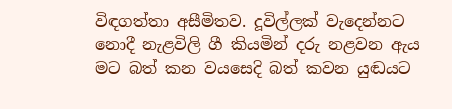විඳගත්තා අසීමිතව. දූවිල්ලක් වැදෙන්නට නොදී නැළවිලි ගී කියමින් දරු නළවන ඇය මට බත් කන වයසෙදි බත් කවන යුඬයට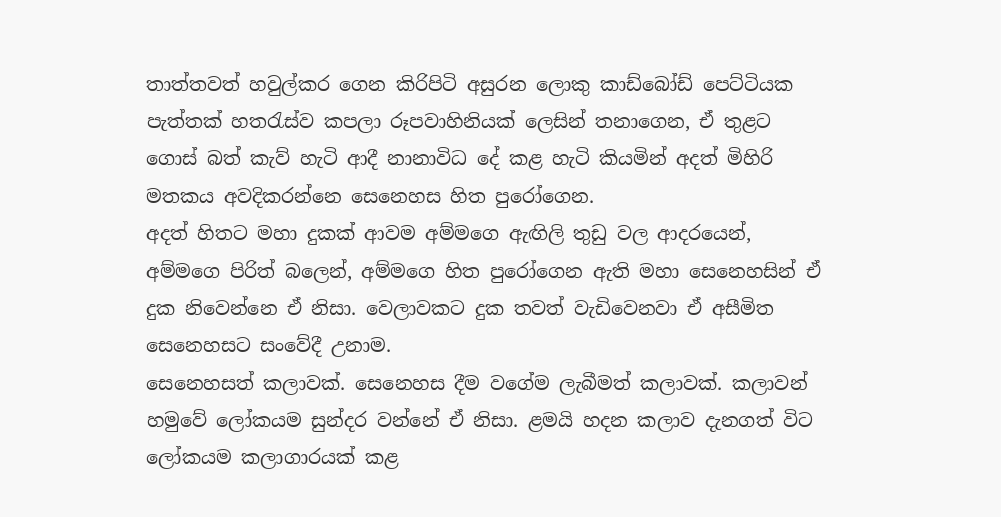තාත්තවත් හවුල්කර ගෙන කිරිපිටි අසුරන ලොකු කාඩ්බෝඩ් පෙට්ටියක පැත්තක් හතරැස්ව කපලා රූපවාහිනියක් ලෙසින් තනාගෙන, ඒ තුළට ගොස් බත් කැව් හැටි ආදී නානාවිධ දේ කළ හැටි කියමින් අදත් මිහිරි මතකය අවදිකරන්නෙ සෙනෙහස හිත පුරෝගෙන.
අදත් හිතට මහා දුකක් ආවම අම්මගෙ ඇඟිලි තුඩු වල ආදරයෙන්, අම්මගෙ පිරිත් බලෙන්, අම්මගෙ හිත පුරෝගෙන ඇති මහා සෙනෙහසින් ඒ දුක නිවෙන්නෙ ඒ නිසා. වෙලාවකට දුක තවත් වැඩිවෙනවා ඒ අසීමිත සෙනෙහසට සංවේදී උනාම.
සෙනෙහසත් කලාවක්. සෙනෙහස දීම වගේම ලැබීමත් කලාවක්. කලාවන් හමුවේ ලෝකයම සුන්දර වන්නේ ඒ නිසා. ළමයි හදන කලාව දැනගත් විට ලෝකයම කලාගාරයක් කළ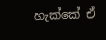හැක්කේ ඒ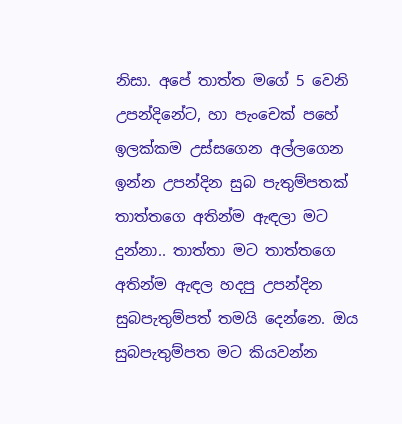නිසා. අපේ තාත්ත මගේ 5 වෙනි උපන්දිනේට, හා පැංචෙක් පහේ ඉලක්කම උස්සගෙන අල්ලගෙන ඉන්න උපන්දින සුබ පැතුම්පතක් තාත්තගෙ අතින්ම ඇඳලා මට දුන්නා.. තාත්තා මට තාත්තගෙ අතින්ම ඇඳල හදපු උපන්දින සුබපැතුම්පත් තමයි දෙන්නෙ. ඔය සුබපැතුම්පත මට කියවන්න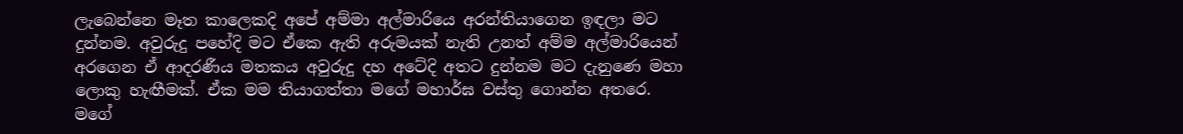ලැබෙන්නෙ මෑත කාලෙකදි අපේ අම්මා අල්මාරියෙ අරන්තියාගෙන ඉඳලා මට දුන්නම. අවුරුදු පහේදි මට ඒකෙ ඇති අරුමයක් නැති උනත් අම්ම අල්මාරියෙන් අරගෙන ඒ ආදරණීය මතකය අවුරුදු දහ අටේදි අතට දුන්නම මට දැනුණෙ මහා ලොකු හැඟීමක්. ඒක මම තියාගත්තා මගේ මහාර්ඝ වස්තු ගොන්න අතරෙ.
මගේ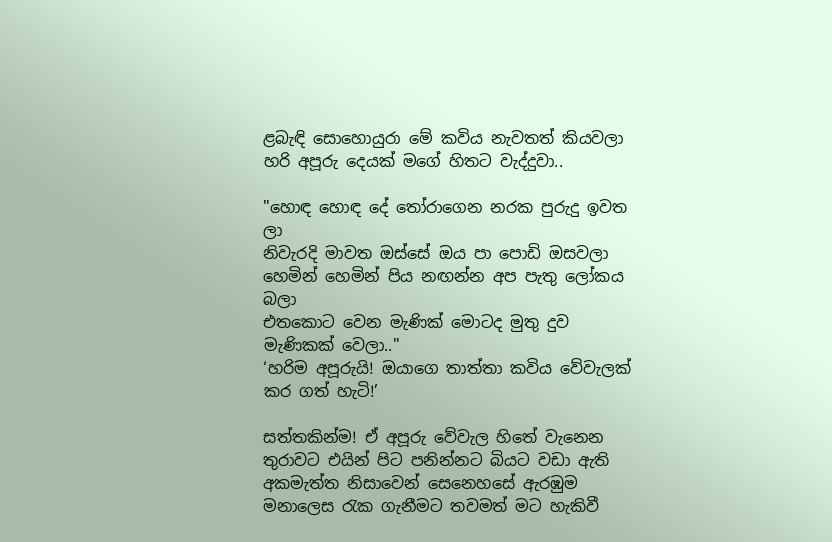ළබැඳි සොහොයුරා මේ කවිය නැවතත් කියවලා හරි අපූරු දෙයක් මගේ හිතට වැද්දුවා..

"හොඳ හොඳ දේ තෝරාගෙන නරක පුරුදු ඉවත ලා
නිවැරදි මාවත ඔස්සේ ඔය පා පොඩි ඔසවලා
හෙමින් හෙමින් පිය නඟන්න අප පැතු ලෝකය බලා
එතකොට වෙන මැණික් මොටද මුතු දුව මැණිකක් වෙලා.."
‘හරිම අපූරුයි! ඔයාගෙ තාත්තා කවිය වේවැලක් කර ගත් හැටි!’

සත්තකින්ම! ඒ අපූරු වේවැල හිතේ වැනෙන තුරාවට එයින් පිට පනින්නට බියට වඩා ඇති අකමැත්ත නිසාවෙන් සෙනෙහසේ ඇරඹුම මනාලෙස රැක ගැනීමට තවමත් මට හැකිවී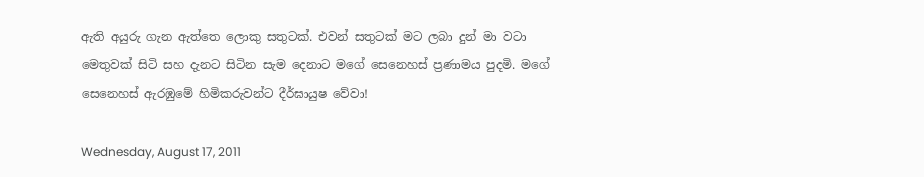ඇති අයුරු ගැන ඇත්තෙ ලොකු සතුටක්. එවන් සතුටක් මට ලබා දුන් මා වටා මෙතුවක් සිටි සහ දැනට සිටින සැම දෙනාට මගේ සෙනෙහස් ප්‍රණාමය පුදමි. මගේ සෙනෙහස් ඇරඹුමේ හිමිකරුවන්ට දීර්ඝායුෂ වේවා!

Wednesday, August 17, 2011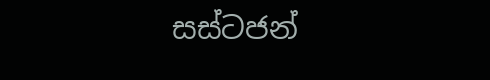සස්ටජන්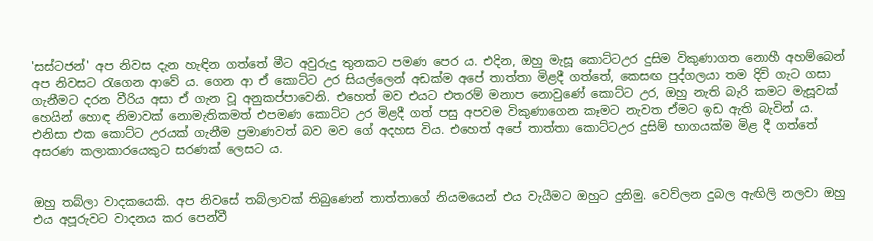'සස්ටජන්' අප නිවස දැන හැඳින ගත්තේ මීට අවුරුදු තුනකට පමණ පෙර ය. එදින, ඔහු මැසූ කොට්ටඋර දුසිම විකුණාගත නොහී අහම්බෙන් අප නිවසට රැගෙන ආවේ ය. ගෙන ආ ඒ කොට්ට උර සියල්ලෙන් අඩක්ම අපේ තාත්තා මිළදී ගත්තේ, කෙසඟ පුද්ගලයා තම දිවි ගැට ගසා ගැනීමට දරන වීරිය අසා ඒ ගැන වූ අනුකප්පාවෙනි. එහෙත් මව එයට එතරම් මනාප නොවුණේ කොට්ට උර, ඔහු නැති බැරි කමට මැසූවක් හෙයින් හොඳ නිමාවක් නොමැතිකමත් එපමණ කොට්ට උර මිළදී ගත් පසු අපවම විකුණාගෙන කෑමට නැවත ඒමට ඉඩ ඇති බැවින් ය. එනිසා එක කොට්ට උරයක් ගැනීම ප්‍රමාණවත් බව මව ගේ අදහස විය. එහෙත් අපේ තාත්තා කොට්ටඋර දුසිම් භාගයක්ම මිළ දී ගත්තේ අසරණ කලාකාරයෙකුට සරණක් ලෙසට ය.


ඔහු තබ්ලා වාදකයෙකි. අප නිවසේ තබ්ලාවක් තිබුණෙන් තාත්තාගේ නියමයෙන් එය වැයීමට ඔහුට දුනිමු. වෙව්ලන දුබල ඇඟිලි නලවා ඔහු එය අපූරුවට වාදනය කර පෙන්වී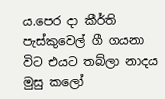ය.පෙර දා කීර්ති පැස්කුවෙල් ගී ගයනා විට එයට තබ්ලා නාදය මුසු කලෝ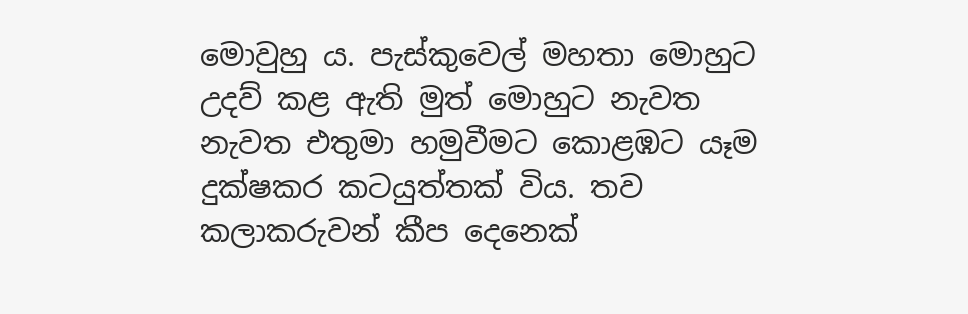මොවුහු ය. පැස්කුවෙල් මහතා මොහුට උදව් කළ ඇති මුත් මොහුට නැවත නැවත එතුමා හමුවීමට කොළඹට යෑම දුක්ෂකර කටයුත්තක් විය. තව කලාකරුවන් කීප දෙනෙක්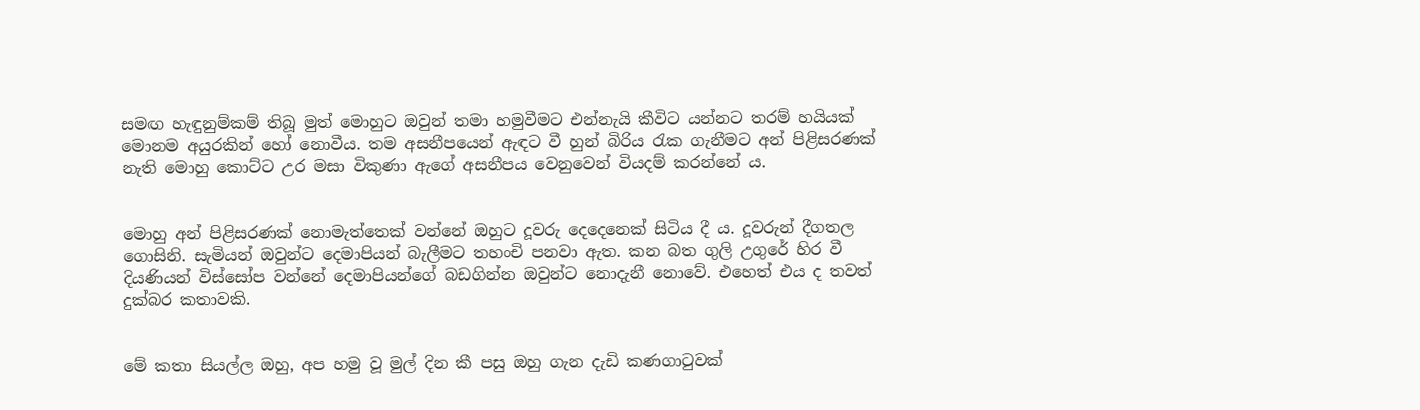සමඟ හැඳුනුම්කම් තිබූ මුත් මොහුට ඔවුන් තමා හමුවීමට එන්නැයි කීවිට යන්නට තරම් හයියක් මොනම අයුරකින් හෝ නොවීය. තම අසනීපයෙන් ඇඳට වී හුන් බිරිය රැක ගැනීමට අන් පිළිසරණක් නැති මොහු කොට්ට උර මසා විකුණා ඇගේ අසනීපය වෙනුවෙන් වියදම් කරන්නේ ය.


මොහු අන් පිළිසරණක් නොමැත්තෙක් වන්නේ ඔහුට දූවරු දෙදෙනෙක් සිටිය දී ය. දූවරුන් දීගතල ගොසිනි. සැමියන් ඔවුන්ට දෙමාපියන් බැලීමට තහංචි පනවා ඇත. කන බත ගුලි උගුරේ හිර වී දියණියන් විස්සෝප වන්නේ දෙමාපියන්ගේ බඩගින්න ඔවුන්ට නොදැනී නොවේ. එහෙත් එය ද තවත් දුක්බර කතාවකි.


මේ කතා සියල්ල ඔහු, අප හමු වූ මුල් දින කී පසු ඔහු ගැන දැඩි කණගාටුවක්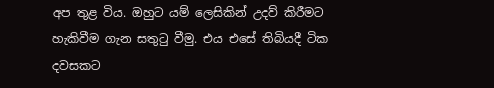අප තුළ විය. ඔහුට යම් ලෙසිකින් උදව් කිරීමට හැකිවීම ගැන සතුටු වීමු. එය එසේ තිබියදී ටික දවසකට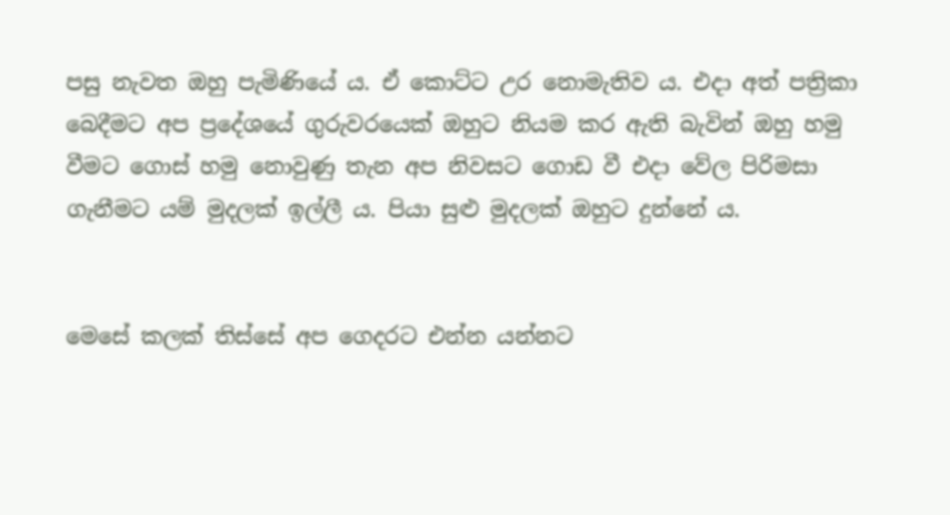පසු නැවත ඔහු පැමිණියේ ය. ඒ කොට්ට උර නොමැතිව ය. එදා අත් පත්‍රිකා බෙදීමට අප ප්‍රදේශයේ ගුරුවරයෙක් ඔහුට නියම කර ඇති බැවින් ඔහු හමු වීමට ගොස් හමු නොවුණු තැන අප නිවසට ගොඩ වී එදා වේල පිරිමසා ගැනීමට යම් මුදලක් ඉල්ලී ය. පියා සුළු මුදලක් ඔහුට දුන්නේ ය.


මෙසේ කලක් තිස්සේ අප ගෙදරට එන්න යන්නට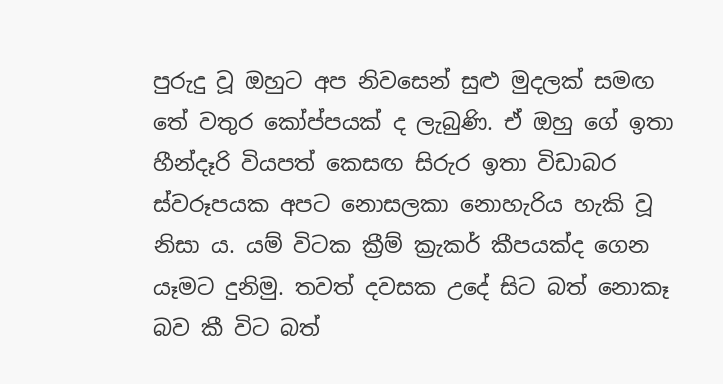පුරුදු වූ ඔහුට අප නිවසෙන් සුළු මුදලක් සමඟ තේ වතුර කෝප්පයක් ද ලැබුණි. ඒ ඔහු ගේ ඉතා හීන්දෑරි වියපත් කෙසඟ සිරුර ඉතා විඩාබර ස්වරූපයක අපට නොසලකා නොහැරිය හැකි වූ නිසා ය. යම් විටක ක්‍රීම් ක්‍රැකර් කීපයක්ද ගෙන යෑමට දුනිමු. තවත් දවසක උදේ සිට බත් නොකෑ බව කී විට බත්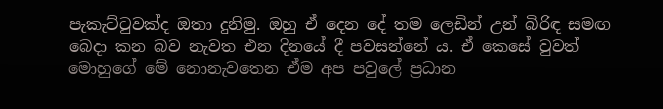පැකැට්ටුවක්ද ඔතා දුනිමු. ඔහු ඒ දෙන දේ තම ලෙඩින් උන් බිරිඳ සමඟ බෙදා කන බව නැවත එන දිනයේ දී පවසන්නේ ය. ඒ කෙසේ වුවත් මොහුගේ මේ නොනැවතෙන ඒම අප පවුලේ ප්‍රධාන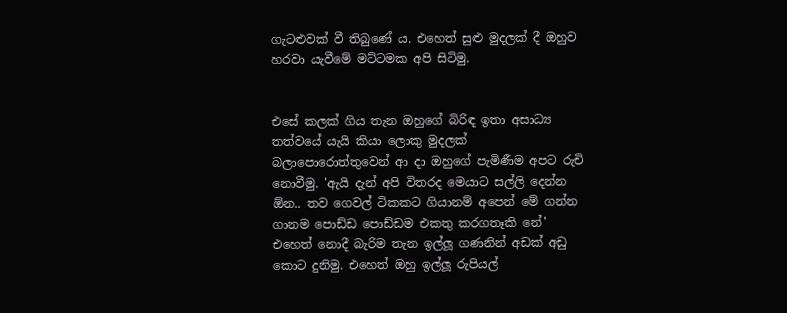ගැටළුවක් වී තිබුණේ ය. එහෙත් සුළු මුදලක් දී ඔහුව හරවා යැවීමේ මට්ටමක අපි සිටිමු.


එසේ කලක් ගිය තැන ඔහුගේ බිරිඳ ඉතා අසාධ්‍ය තත්වයේ යැයි කියා ලොකු මුදලක් බලාපොරොත්තුවෙන් ආ දා ඔහුගේ පැමිණීම අපට රුචි නොවීමු. 'ඇයි දැන් අපි විතරද මෙයාට සල්ලි දෙන්න ඕන.. තව ගෙවල් ටිකකට ගියානම් අපෙන් මේ ගන්න ගානම පොඩ්ඩ පොඩ්ඩම එකතු කරගතෑකි නේ'
එහෙත් නොදී බැරිම තැන ඉල්ලූ ගණනින් අඩක් අඩු කොට දුනිමු. එහෙත් ඔහු ඉල්ලූ රුපියල්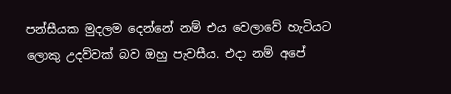පන්සීයක මුදලම දෙන්නේ නම් එය වෙලාවේ හැටියට ලොකු උදව්වක් බව ඔහු පැවසීය. එදා නම් අපේ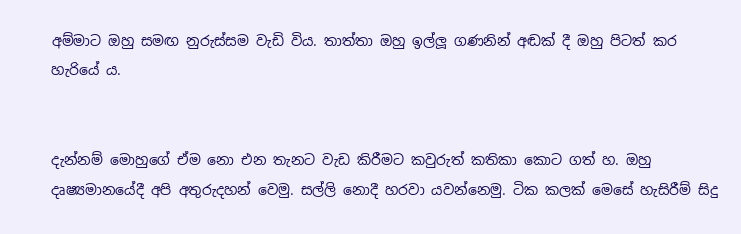අම්මාට ඔහු සමඟ නුරුස්සම වැඩි විය. තාත්තා ඔහු ඉල්ලූ ගණනින් අඬක් දී ඔහු පිටත් කර හැරියේ ය.


දැන්නම් මොහුගේ ඒම නො එන තැනට වැඩ කිරීමට කවුරුත් කතිකා කොට ගත් හ. ඔහු දෘ‍ෂ්‍යමානයේදී අපි අතුරුදහන් වෙමු. සල්ලි නොදී හරවා යවන්නෙමු. ටික කලක් මෙසේ හැසිරීම් සිදු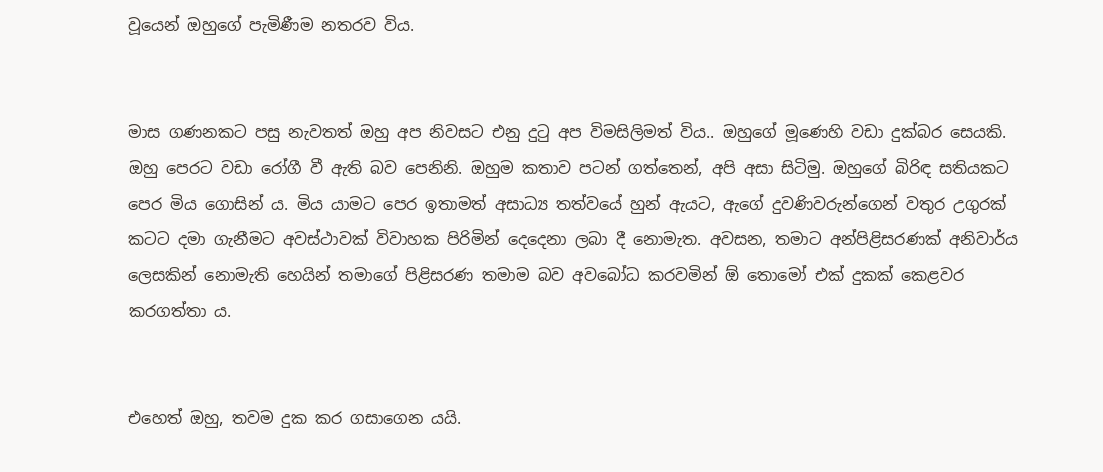වූයෙන් ඔහුගේ පැමිණීම නතරව විය.


මාස ගණනකට පසු නැවතත් ඔහු අප නිවසට එනු දුටු අප විමසිලිමත් විය.. ඔහුගේ මූණෙහි වඩා දුක්බර සෙයකි. ඔහු පෙරට වඩා රෝගී වී ඇති බව පෙනිනි. ඔහුම කතාව පටන් ගත්තෙන්, අපි අසා සිටිමු. ඔහුගේ බිරිඳ සතියකට පෙර මිය ගොසින් ය. මිය යාමට පෙර ඉතාමත් අසාධ්‍ය තත්වයේ හුන් ඇයට, ඇගේ දුවණිවරුන්ගෙන් වතුර උගුරක් කටට දමා ගැනීමට අවස්ථාවක් විවාහක පිරිමින් දෙදෙනා ලබා දී නොමැත. අවසන, තමාට අන්පිළිසරණක් අනිවාර්ය ලෙසකින් නොමැති හෙයින් තමාගේ පිළිසරණ තමාම බව අවබෝධ කරවමින් ඕ තොමෝ එක් දුකක් කෙළවර කරගත්තා ය.


එහෙත් ඔහු, තවම දුක කර ගසාගෙන යයි.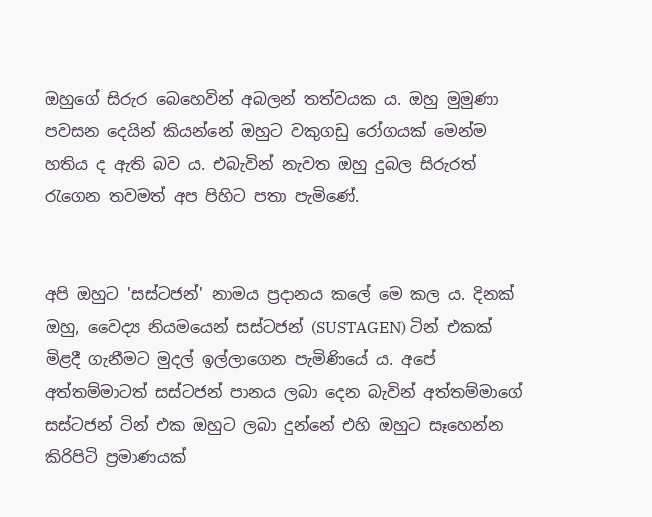ඔහුගේ සිරුර බෙහෙවින් අබලන් තත්වයක ය. ඔහු මුමුණා පවසන දෙයින් කියන්නේ ඔහුට වකුගඩු රෝගයක් මෙන්ම හතිය ද ඇති බව ය. එබැවින් නැවත ඔහු දුබල සිරුරත් රැගෙන තවමත් අප පිහිට පතා පැමිණේ.


අපි ඔහුට 'සස්ටජන්' නාමය ප්‍රදානය කලේ මෙ කල ය. දිනක් ඔහු, වෛද්‍ය නියමයෙන් සස්ටජන් (SUSTAGEN) ටින් එකක් මිළදී ගැනීමට මුදල් ඉල්ලාගෙන පැමිණියේ ය. අපේ අත්තම්මාටත් සස්ටජන් පානය ලබා දෙන බැවින් අත්තම්මාගේ සස්ටජන් ටින් එක ඔහුට ලබා දුන්නේ එහි ඔහුට සෑහෙන්න කිරිපිටි ප්‍රමාණයක්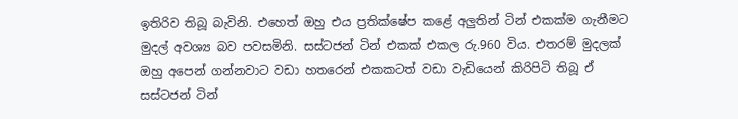ඉතිරිව තිබූ බැවිනි. එහෙත් ඔහු එය ප්‍රතික්ෂේප කළේ අලුතින් ටින් එකක්ම ගැනීමට මුදල් අවශ්‍ය බව පවසමිනි. සස්ටජන් ටින් එකක් එකල රු.960 විය. එතරම් මුදලක් ඔහු අපෙන් ගන්නවාට වඩා හතරෙන් එකකටත් වඩා වැඩියෙන් කිරිපිටි තිබූ ඒ සස්ටජන් ටින්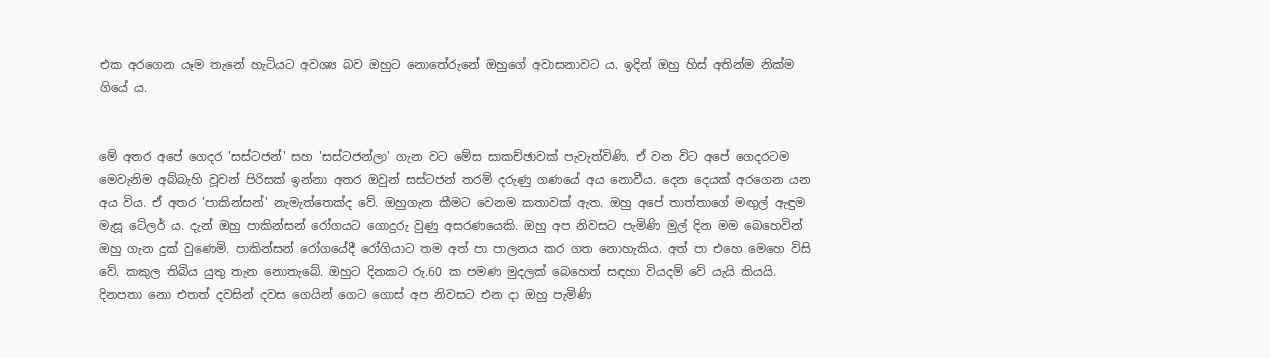එක අරගෙන යෑම තැනේ හැටියට අවශ්‍ය බව ඔහුට නොතේරුනේ ඔහුගේ අවාසනාවට ය. ඉදින් ඔහු හිස් අතින්ම නික්ම ගියේ ය.


මේ අතර අපේ ගෙදර 'සස්ටජන්' සහ 'සස්ටජන්ලා' ගැන වට මේස සාකච්ඡාවක් පැවැත්විණි. ඒ වන විට අපේ ගෙදරටම මෙවැනිම අබ්බැහි වූවන් පිරිසක් ඉන්නා අතර ඔවුන් සස්ටජන් තරම් දරුණු ගණයේ අය නොවීය. දෙන දෙයක් අරගෙන යන අය විය. ඒ අතර 'පාකින්සන්' නැමැත්තෙක්ද වේ. ඔහුගැන කීමට වෙනම කතාවක් ඇත. ඔහු අපේ තාත්තාගේ මඟුල් ඇඳුම මැසූ ටේලර් ය. දැන් ඔහු පාකින්සන් රෝගයට ගොදුරු වුණු අසරණයෙකි. ඔහු අප නිවසට පැමිණි මුල් දින මම බෙහෙවින් ඔහු ගැන දුක් වුණෙමි. පාකින්සන් රෝගයේදී රෝගියාට තම අත් පා පාලනය කර ගත නොහැකිය. අත් පා එහෙ මෙහෙ විසි වේ. කකුල තිබිය යුතු තැන නොතැබේ. ඔහුට දිනකට රු.60 ක පමණ මුදලක් බෙහෙත් සඳහා වියදම් වේ යැයි කියයි. දිනපතා නො එතත් දවසින් දවස ගෙයින් ගෙට ගොස් අප නිවසට එන දා ඔහු පැමිණි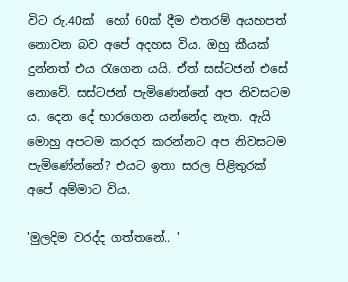විට රු.40ක්  හෝ 60ක් දීම එතරම් අයහපත් නොවන බව අපේ අදහස විය. ඔහු කීයක් දුන්නත් එය රැගෙන යයි. ඒත් සස්ටජන් එසේ නොවේ. සස්ටජන් පැමිණෙන්නේ අප නිවසටම ය. දෙන දේ භාරගෙන යන්නේද නැත. ඇයි මොහු අපටම කරදර කරන්නට අප නිවසටම පැමිණේන්නේ? එයට ඉතා සරල පිළිතුරක් අපේ අම්මාට විය.

'මුලදිම වරද්ද ගත්තනේ.. '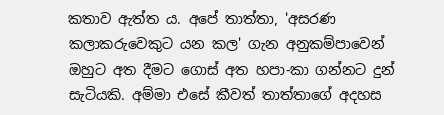කතාව ඇත්ත ය. අපේ තාත්තා, 'අසරණ කලාකරුවෙකුට යන කල' ගැන අනුකම්පාවෙන් ඔහුට අත දීමට ගොස් අත හපා-කා ගන්නට දුන් සැටියකි. අම්මා එසේ කීවත් තාත්තාගේ අදහස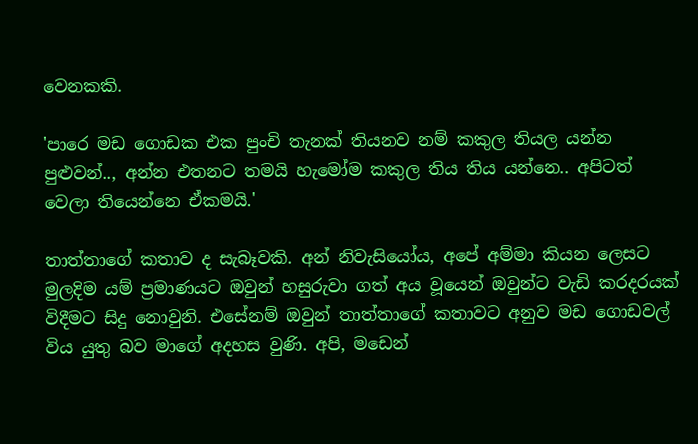වෙනකකි.

'පාරෙ මඩ ගොඩක එක පුංචි තැනක් තියනව නම් කකුල තියල යන්න පුළුවන්.., අන්න එතනට තමයි හැමෝම කකුල තිය තිය යන්නෙ.. අපිටත් වෙලා තියෙන්නෙ ඒකමයි.'

තාත්තාගේ කතාව ද සැබෑවකි. අන් නිවැසියෝය, අපේ අම්මා කියන ලෙසට මුලදිම යම් ප්‍රමාණයට ඔවුන් හසුරුවා ගත් අය වූ‍යෙන් ඔවුන්ට වැඩි කරදරයක් විදීමට සිදු නොවුනි. එසේනම් ඔවුන් තාත්තාගේ කතාවට අනුව මඩ ගොඩවල් විය යුතු බව මාගේ අදහස වුණි. අපි, මඩෙන්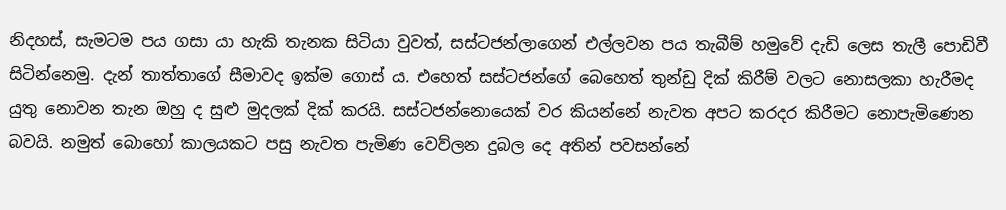නිදහස්, සැමටම පය ගසා යා හැකි තැනක සිටියා වුවත්, සස්ටජන්ලාගෙන් එල්ලවන පය තැබීම් හමුවේ දැඩි ලෙස තැලී පොඩිවී සිටින්නෙමු. දැන් තාත්තාගේ සීමාවද ඉක්ම ගොස් ය. එහෙත් සස්ටජන්ගේ බෙහෙත් තුන්ඩු දික් කිරීම් වලට නොසලකා හැරීමද යුතු නොවන තැන ඔහු ද සුළු මුදලක් දික් කරයි. සස්ටජන්නොයෙක් වර කියන්නේ නැවත අපට කරදර කිරීමට නොපැමිණෙන බවයි. නමුත් බොහෝ කාලයකට පසු නැවත පැමිණ වෙව්ලන දුබල දෙ අතින් පවසන්නේ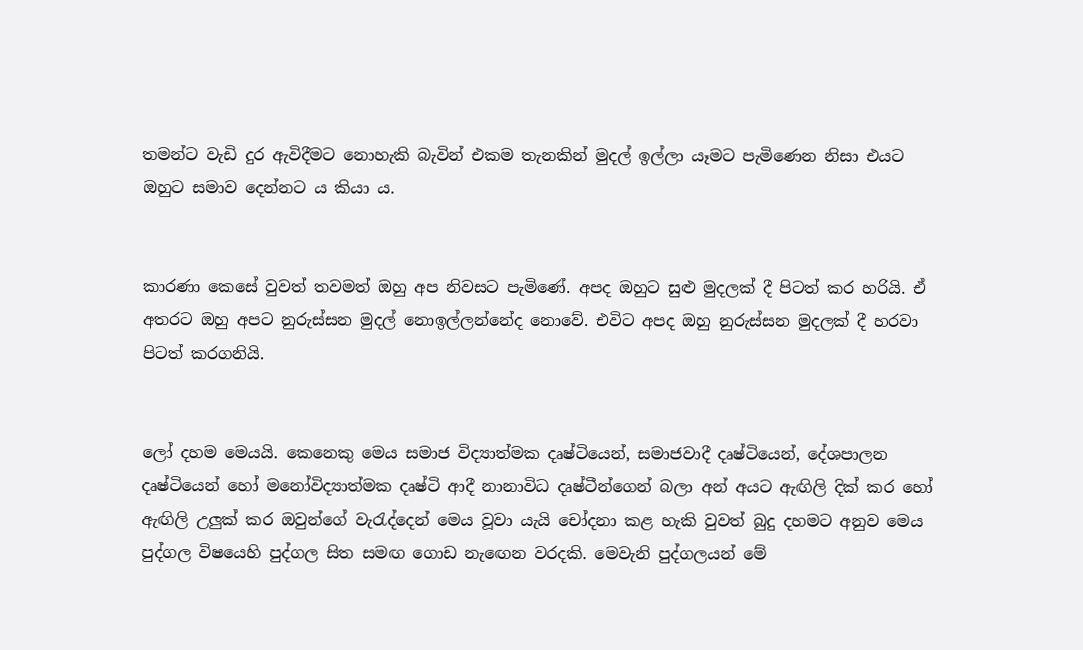තමන්ට වැඩි දුර ඇවිදීමට නොහැකි බැවින් එකම තැනකින් මුදල් ඉල්ලා යෑමට පැමිණෙන නිසා එයට ඔහුට සමාව දෙන්නට ය කියා ය.


කාරණා කෙසේ වුවත් තවමත් ඔහු අප නිවසට පැමිණේ. අපද ඔහුට සුළු මුදලක් දී පිටත් කර හරියි. ඒ අතරට ඔහු අපට නුරුස්සන මුදල් නොඉල්ලන්නේද නොවේ. එවිට අපද ඔහු නුරුස්සන මුදලක් දී හරවා පිටත් කරගනියි.


ලෝ දහම මෙයයි. කෙනෙකු මෙය සමාජ විද්‍යාත්මක දෘෂ්ටියෙන්, සමාජවාදී දෘෂ්ටියෙන්, දේශපාලන දෘෂ්ටියෙන් හෝ මනෝවිද්‍යාත්මක දෘෂ්ටි ආදී නානාවිධ දෘෂ්ටීන්ගෙන් බලා අන් අයට ඇඟිලි දික් කර හෝ ඇඟිලි උලුක් කර ඔවුන්ගේ වැරැද්දෙන් මෙය වූවා යැයි චෝදනා කළ හැකි වුවත් බුදු දහමට අනුව මෙය පුද්ගල විෂයෙහි පුද්ගල සිත සමඟ ගොඩ නැඟෙන වරදකි. මෙවැනි පුද්ගලයන් මේ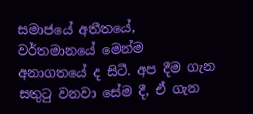සමාජයේ අතීතයේ, වර්තමානයේ මෙන්ම අනාගතයේ ද සිටී. අප දීම ගැන සතුටු වනවා සේම දී, ඒ ගැන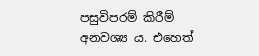පසුවිපරම් කිරීම් අනවශ්‍ය ය. එහෙත්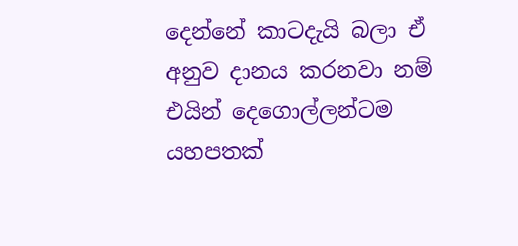දෙන්නේ කාටදැයි බලා ඒ අනුව දානය කරනවා නම් එයින් දෙගොල්ලන්ටම යහපතක්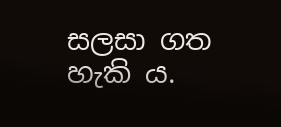සලසා ගත හැකි ය.